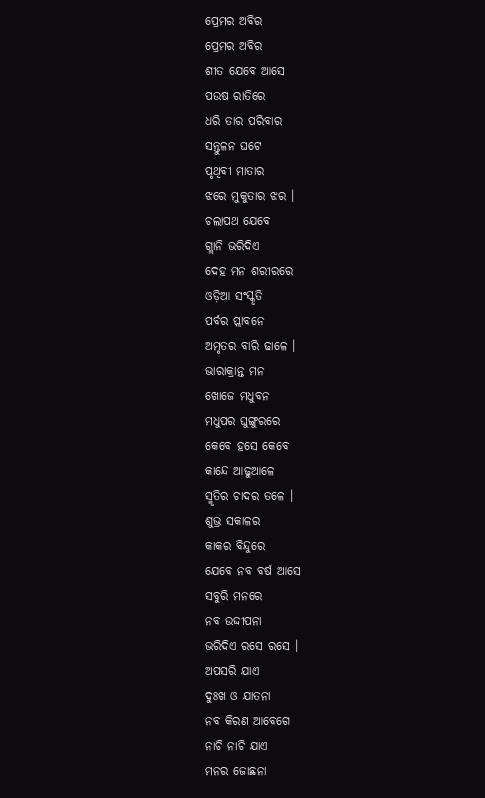ପ୍ରେମର ଅବିର
ପ୍ରେମର ଅବିର
ଶୀତ ଯେବେ ଆସେ
ପଉଷ ରାତିରେ
ଧରି ତାର ପରିବାର
ସନ୍ତୁଳନ ଘଟେ
ପୃଥିବୀ ମାତାର
ଝରେ ମୁକୁତାର ଝର ।
ଚଲାପଥ ଯେବେ
ଗ୍ଲାନି ଭରିଦିଏ
ଦେହ ମନ ଶରୀରରେ
ଓଡ଼ିଆ ସଂସ୍କୃତି
ପର୍ବର ପ୍ଲାବନେ
ଅମୃତର ବାରି ଢାଳେ ।
ଭାରାକ୍ରାନ୍ତ ମନ
ଖୋଜେ ମଧୁବନ
ମଧୁପର ଘୁଙ୍ଗୁରରେ
କେବେ ହସେ କେବେ
କାନ୍ଦେ ଆଢୁଆଳେ
ସ୍ମୃତିର ଚାଦର ତଳେ ।
ଶୁଭ୍ର ସକାଳର
କାକର ବିନ୍ଦୁରେ
ଯେବେ ନବ ବର୍ଷ ଆସେ
ସବୁରି ମନରେ
ନବ ଉଦ୍ଦୀପନା
ଭରିଦିଏ ରସେ ରସେ ।
ଅପସରି ଯାଏ
ଦୁଃଖ ଓ ଯାତନା
ନବ କିରଣ ଆବେଗେ
ନାଚି ନାଚି ଯାଏ
ମନର ଜୋଛନା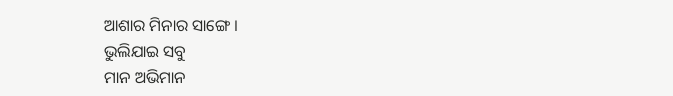ଆଶାର ମିନାର ସାଙ୍ଗେ ।
ଭୁଲିଯାଇ ସବୁ
ମାନ ଅଭିମାନ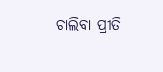ଚାଲିବା ପ୍ରୀତି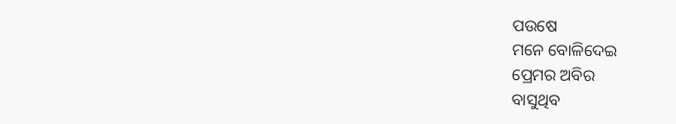ପଉଷେ
ମନେ ବୋଳିଦେଇ
ପ୍ରେମର ଅବିର
ବାସୁଥିବ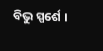ବିଭୁ ସ୍ପର୍ଶେ ।